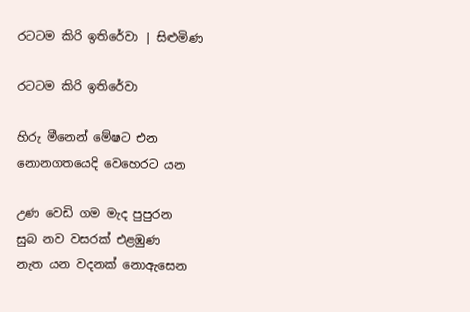රටටම කිරි ඉතිරේවා | සිළුමිණ

රටටම කිරි ඉතිරේවා

හිරු මීනෙන් මේෂට එන
නොනගතයෙදි වෙහෙරට යන

උණ වෙඩි ගම මැද පුපුරන
සුබ නව වසරක් එළඹුණ
නැත යන වදනක් නොඇසෙන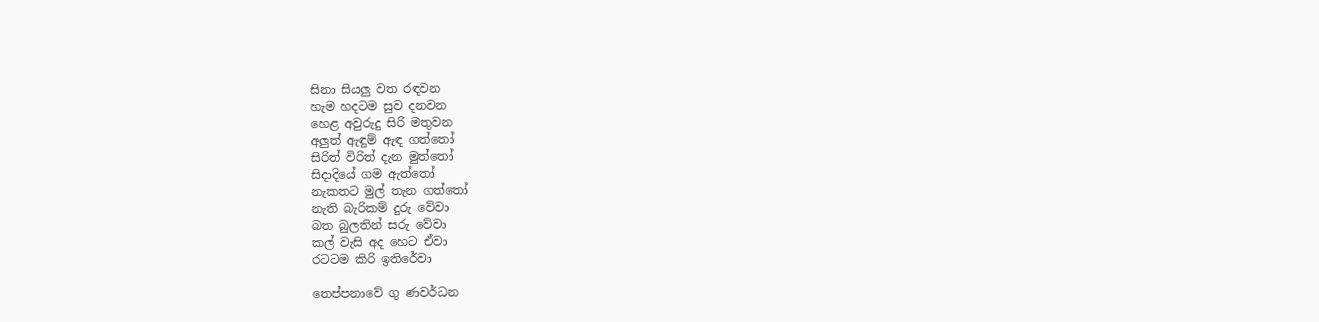සිනා සියලු වත රඳවන
හැම හදටම සුව දනවන
හෙළ අවුරුදු සිරි මතුවන
අලුත් ඇඳුම් ඇඳ ගත්තෝ
සිරිත් විරිත් දැන මුත්තෝ
සිදාදියේ ගම ඇත්තෝ
නැකතට මුල් තැන ගත්තෝ
නැති බැරිකම් දුරු වේවා
බත බුලතින් සරු වේවා
කල් වැසි අද හෙට ඒවා
රටටම කිරි ඉතිරේවා

තෙප්පනාවේ ගු ණවර්ධන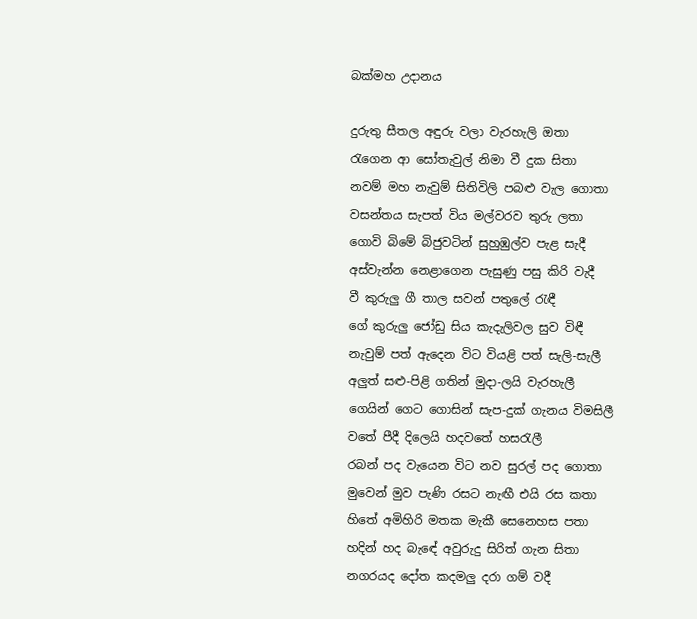බක්මහ උදානය

දුරුතු සීතල අඳුරු වලා වැරහැලි ඔතා
රැගෙන ආ සෝතැවුල් නිමා වී දුක සිතා
නවම් මහ නැවුම් සිතිවිලි පබළු වැල ගොතා
වසන්තය සැපත් විය මල්වරව තුරු ලතා
ගොවි බිමේ බිජුවටින් සුහුඹුල්ව පැළ සැදී
අස්වැන්න නෙළාගෙන පැසුණු පසු කිරි වැදී
වී කුරුලු ගී තාල සවන් පතුලේ රැඳී
ගේ කුරුලු ජෝඩු සිය කැදැලිවල සුව විඳී
නැවුම් පත් ඇදෙන විට වියළි පත් සැලි-සැලී
අලුත් සළු-පිළි ගතින් මුදා-ලයි වැරහැලී
ගෙයින් ගෙට ගොසින් සැප-දුක් ගැනය විමසිලී
වතේ පීදී දිලෙයි හදවතේ හසරැලී
රබන් පද වැයෙන විට නව සුරල් පද ගොතා
මුවෙන් මුව පැණි රසට නැඟී එයි රස කතා
හිතේ අමිහිරි මතක මැකී සෙනෙහස පතා
හදින් හද බැඳේ අවුරුදු සිරිත් ගැන සිතා
නගරයද දෝත කදමලු දරා ගම් වදී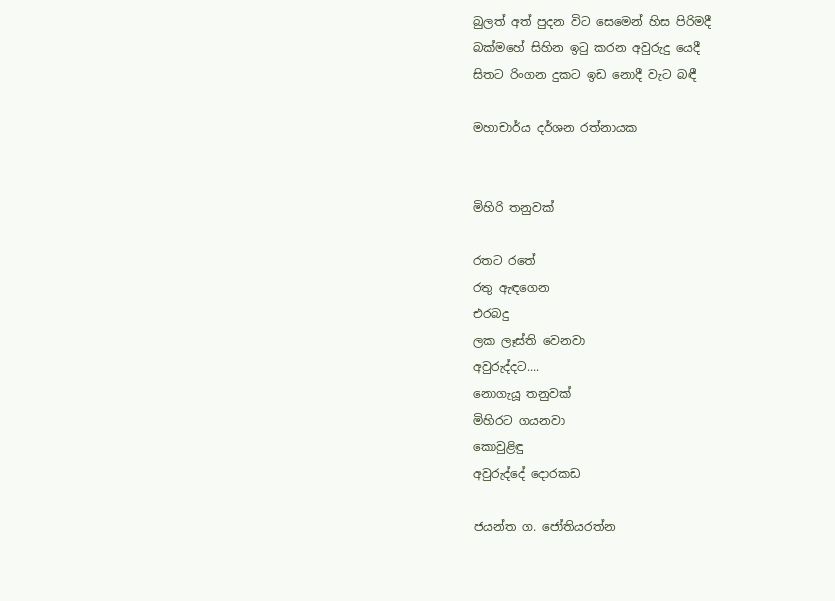බුලත් අත් පුදන විට සෙමෙන් හිස පිරිමදී
බක්මහේ සිහින ඉටු කරන අවුරුදු යෙදී
සිතට රිංගන දුකට ඉඩ නොදී වැට බඳී

මහාචාර්ය දර්ශන රත්නායක


මිහිරි තනුවක්

රතට රතේ
රතු ඇඳගෙන
එරබදු
ලක ලෑස්ති වෙනවා
අවුරුද්දට....
නොගැයූ තනුවක්
මිහිරට ගයනවා
කොවුළිඳු
අවුරුද්දේ දොරකඩ

ජයන්ත ග. ජෝතියරත්න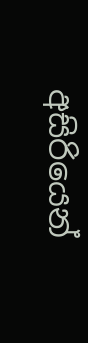අසිරියෙන්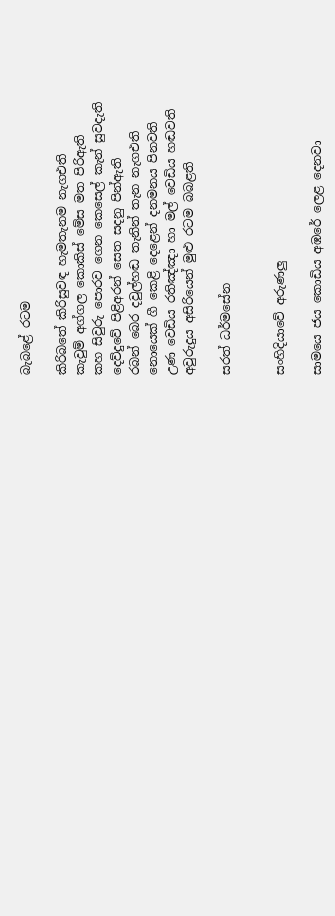බැබළේ රටම

කිරිබතේ කිරිසුවඳ හැමතැනම නැගඑති
කැවුම් අග්ගල කොකිස් මේස මත පිරිඇති
කහ සිවුරු පොරව ගෙන කෙසෙල් කැන් සුවදැති
දෙව්දුවේ පිළිඅරන් සෙත සදනු පින්ඇති
රබන් බෙර දවුල්හඬ තැනින් තැන නැගඑති
නොයෙක් ගී කෙළි දෙළෙන් දනමනය පිනවති
උණ වෙඩිය රතිඤ්ඤා හා මල් වෙඩිය හඬවති
අවුරුදුය අසිරියෙන් මුළු රටම බබළති

සරත් ධර්මසේන


සංහිදියාවේ අරුණලු

සාමයෙ ජය කොඩිය අඹරේ ලෙළ දෙනවා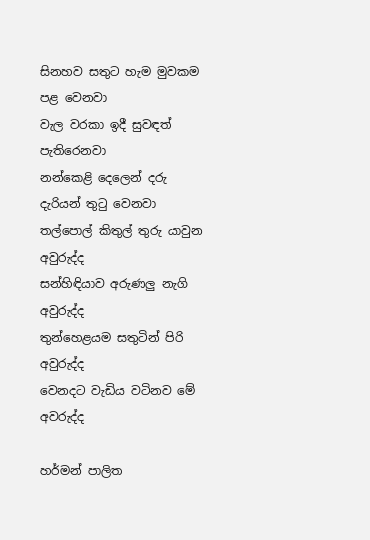සිනහව සතුට හැම මුවකම පළ වෙනවා
වැල වරකා ඉදී සුවඳත් පැතිරෙනවා
නන්කෙළි දෙලෙන් දරු දැරියන් තුටු වෙනවා
තල්පොල් කිතුල් තුරු යාවුන අවුරුද්ද
සන්හිඳියාව අරුණලු නැගි අවුරුද්ද
තුන්හෙළයම සතුටින් පිරි අවුරුද්ද
වෙනදට වැඩිය වටිනව මේ අවරුද්ද

හර්මන් පාලිත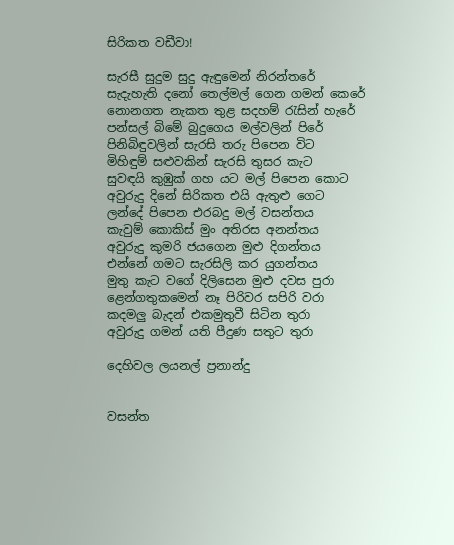සිරිකත වඩීවා!

සැරසී සුදුම සුදු ඇඳුමෙන් නිරන්තරේ
සැදැහැති දනෝ තෙල්මල් ගෙන ගමන් කෙරේ
නොනගත නැකත තුළ සදහම් රැසින් හැරේ
පන්සල් බිමේ බුදුගෙය මල්වලින් පිරේ
පිනිබිඳුවලින් සැරසි තරු පිපෙන විට
මිහිඳුම් සළුවකින් සැරසි තුසර කැට
සුවඳයි කුඹුක් ගහ යට මල් පිපෙන කොට
අවුරුදු දිනේ සිරිකත එයි ඇතුළු ගෙට
ලන්දේ පිපෙන එරබදු මල් වසන්තය
කැවුම් කොකිස් මුං අතිරස අනන්තය
අවුරුදු කුමරි ජයගෙන මුළු දිගන්තය
එන්නේ ගමට සැරසිලි කර යුගන්තය
මුතු කැට වගේ දිලිසෙන මුළු දවස පුරා
ළෙන්ගතුකමෙන් නෑ පිරිවර සපිරි වරා
කදමලු බැදන් එකමුතුවී සිටින තුරා
අවුරුදු ගමන් යති පීදුණ සතුට තුරා

දෙහිවල ලයනල් ප්‍රනාන්දු


වසන්ත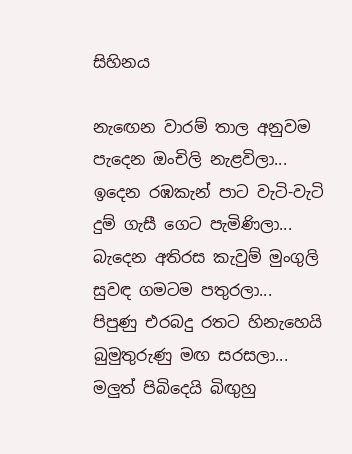සිහිනය

නැඟෙන වාරම් තාල අනුවම
පැදෙන ඔංචිලි නැළවිලා...
ඉදෙන රඹකැන් පාට වැටි-වැටි
දුම් ගැසී ගෙට පැමිණිලා...
බැදෙන අතිරස කැවුම් මුංගුලි
සුවඳ ගමටම පතුරලා...
පිපුණු එරබදු රතට හිනැහෙයි
බුමුතුරුණු මඟ සරසලා...
මලුත් පිබිදෙයි බිඟුහු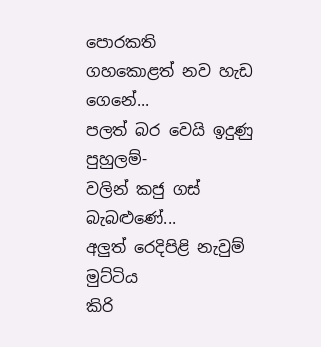පොරකති
ගහකොළත් නව හැඩ ගෙනේ...
පලත් බර වෙයි ඉදුණු පුහුලම්-
වලින් කජු ගස් බැබළුණේ...
අලුත් රෙදිපිළි නැවුම් මුට්ටිය
කිරි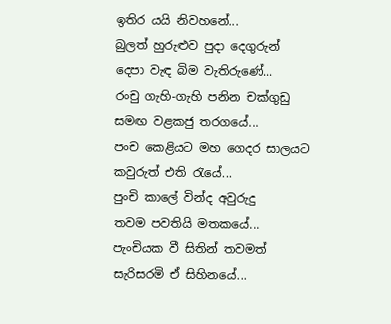ඉතිර යයි නිවහනේ...
බුලත් හුරුළුව පුදා දෙගුරුන්
දෙපා වැඳ බිම වැතිරුණේ...
රංචු ගැහි-ගැහි පනින චක්ගුඩු
සමඟ වළකජු තරගයේ...
පංච කෙළියට මහ ගෙදර සාලයට
කවුරුත් එති රැයේ...
පුංචි කාලේ වින්ද අවුරුදු
තවම පවතියි මතකයේ...
පැංචියක වී සිතින් තවමත්
සැරිසරමි ඒ සිහිනයේ...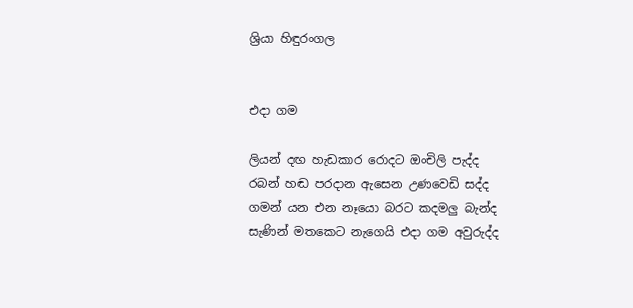ශ්‍රියා හිඳුරංගල


එදා ගම

ලියන් දඟ හැඩකාර රොදට ඔංචිලි පැද්ද
රබන් හඬ පරදාන ඇසෙන උණවෙඩි සද්ද
ගමන් යන එන නෑයො බරට කදමලු බැන්ද
සැණින් මතකෙට නැගෙයි එදා ගම අවුරුද්ද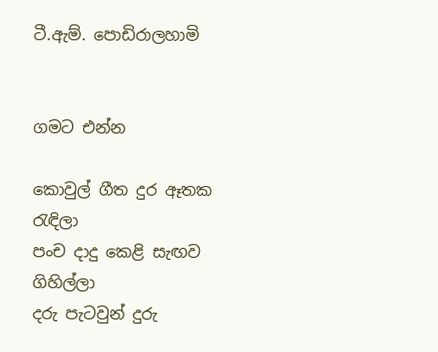ටී.ඇම්. පොඩිරාලහාමි


ගමට එන්න

කොවුල් ගීත දුර ඈතක රැඳිලා
පංච දාදු කෙළි සැඟව ගිහිල්ලා
දරු පැටවුන් දුරු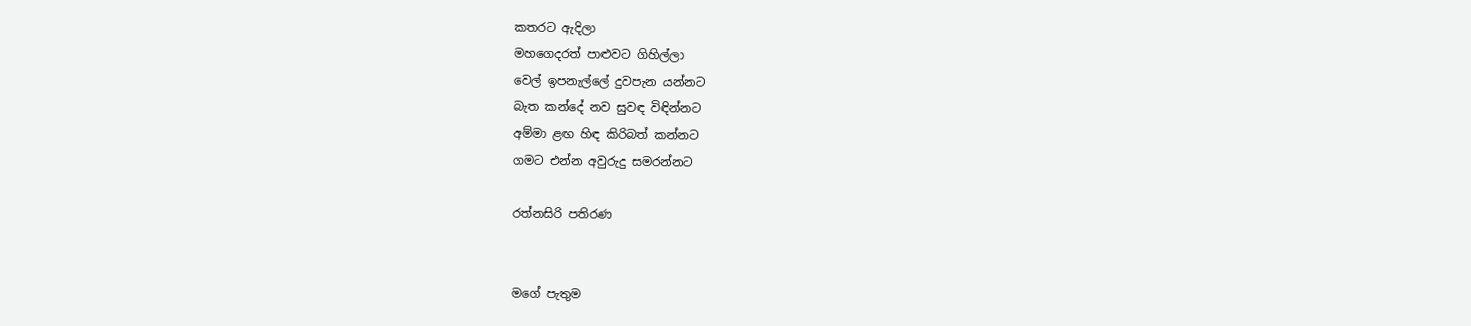කතරට ඇදිලා
මහගෙදරත් පාළුවට ගිහිල්ලා
වෙල් ඉපනැල්ලේ දුවපැන යන්නට
බැත කන්දේ නව සුවඳ විඳින්නට
අම්මා ළඟ හිඳ කිරිබත් කන්නට
ගමට එන්න අවුරුදු සමරන්නට

රත්නසිරි පතිරණ


මගේ පැතුම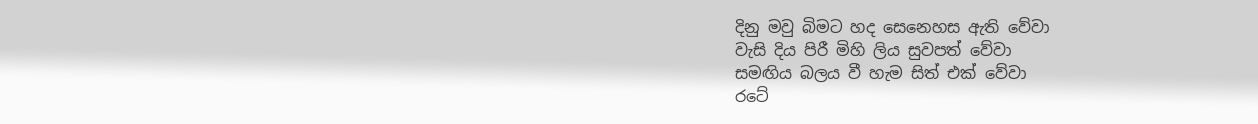දිනු මවු බිමට හද සෙනෙහස ඇති වේවා
වැසි දිය පිරී මිහි ලිය සුවපත් වේවා
සමඟිය බලය වී හැම සිත් එක් වේවා
රටේ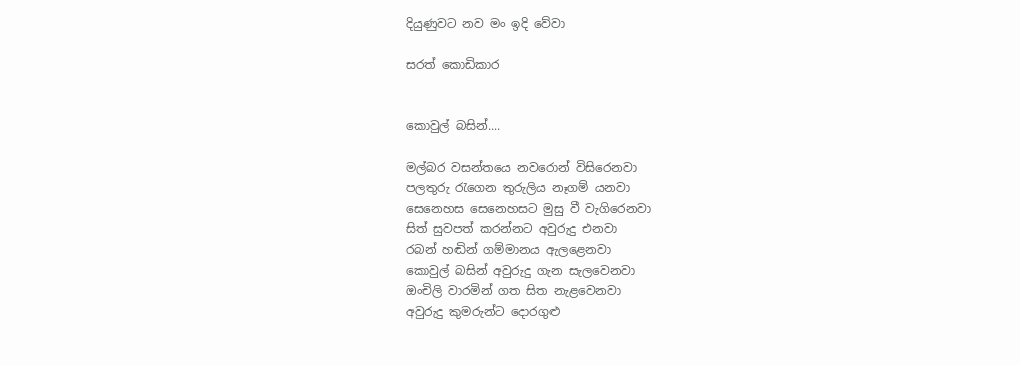දියුණුවට නව මං ඉදි වේවා

සරත් කොඩිකාර


කොවුල් බසින්....

මල්බර වසන්තයෙ නවරොන් විසිරෙනවා
පලතුරු රැගෙන තුරුලිය නෑගම් යනවා
සෙනෙහස සෙනෙහසට මුසු වී වැගිරෙනවා
සිත් සුවපත් කරන්නට අවුරුදු එනවා
රබන් හඬින් ගම්මානය ඇලළෙනවා
කොවුල් බසින් අවුරුදු ගැන සැලවෙනවා
ඔංචිලි වාරමින් ගත සිත නැළවෙනවා
අවුරුදු කුමරුන්ට දොරගුළු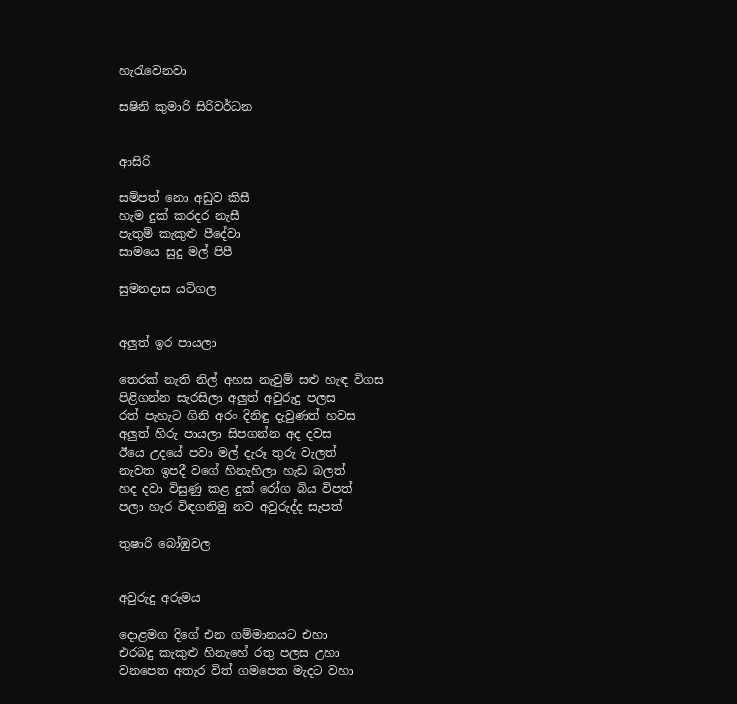හැරැවෙනවා

සෂිනි කුමාරි සිරිවර්ධන


ආසිරි

සම්පත් නො අඩුව කිසී
හැම දුක් කරදර නැසී
පැතුම් කැකුළු පීදේවා
සාමයෙ සුදු මල් පිපී

සුමනදාස යටිගල


අලුත් ඉර පායලා

තෙරක් නැති නිල් අහස නැවුම් සළු හැඳ විගස
පිළිගන්න සැරසිලා අලුත් අවුරුදු පලස
රත් පැහැට ගිනි අරං දිනිඳු දැවුණත් හවස
අලුත් හිරු පායලා සිපගන්න අද දවස
ඊයෙ උදයේ පවා මල් දැරූ තුරු වැලත්
නැවත ඉපදී වගේ හිනැහිලා හැඩ බලත්
හද දවා විසුණු කළ දුක් රෝග බිය විපත්
පලා හැර විඳගනිමු නව අවුරුද්ද සැපත්

තුෂාරි බෝඹුවල


අවුරුදු අරුමය

දොළමග දිගේ එන ගම්මානයට එහා
එරබදු කැකුළු හිනැහේ රතු පලස උහා
වනපෙත අතැර විත් ගමපෙත මැදට වහා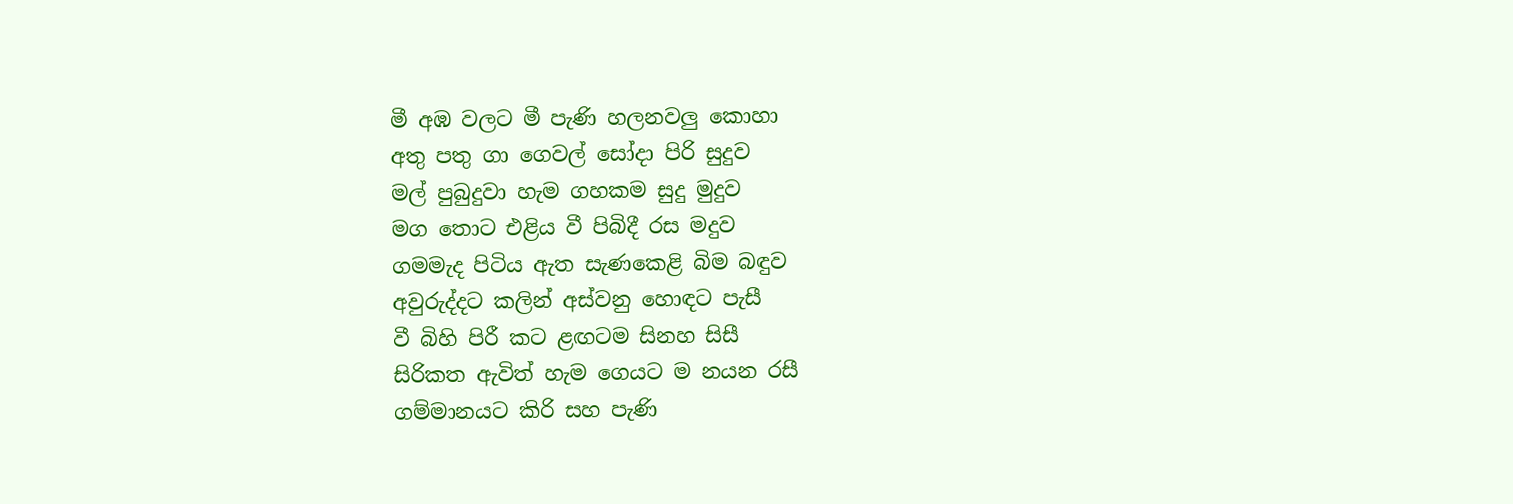මී අඹ වලට මී පැණි හලනවලු කොහා
අතු පතු ගා ගෙවල් සෝදා පිරි සුදුව
මල් පුබුදුවා හැම ගහකම සුදු මුදුව
මග තොට එළිය වී පිබිදී රස මදුව
ගමමැද පිටිය ඇත සැණකෙළි බිම බඳුව
අවුරුද්දට කලින් අස්වනු හොඳට පැසී
වී බිහි පිරී කට ළඟටම සිනහ සිසී
සිරිකත ඇවිත් හැම ගෙයට ම නයන රසී
ගම්මානයට කිරි සහ පැණි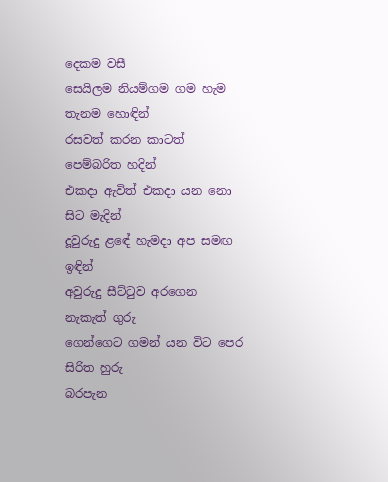දෙකම වසී
සෙයිලම නියම්ගම ගම හැම තැනම හොඳින්
රසවත් කරන කාටත් පෙම්බරිත හදින්
එකදා ඇවිත් එකදා යන නො සිට මැදින්
දූවුරුදු ළ‍ඳේ හැමදා අප සමඟ ඉඳින්
අවුරුදු සීට්ටුව අරගෙන නැකැත් ගුරු
ගෙන්ගෙට ගමන් යන විට පෙර සිරිත හුරු
බරපැන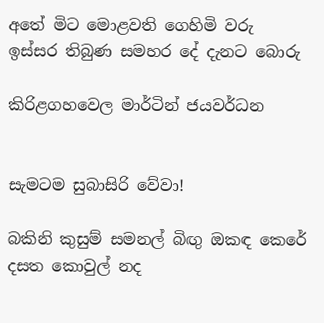අතේ මිට මොළවති ගෙහිමි වරු
ඉස්සර තිබුණ සමහර දේ දැනට බොරු

කිරිළගහවෙල මාර්ටින් ජයවර්ධන


සැමටම සුබාසිරි වේවා!

බකිනි කුසුම් සමනල් බිඟු ඔකඳ කෙරේ
දසත කොවුල් නද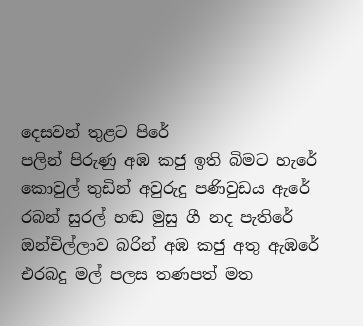දෙසවන් තුළට පිරේ
පලින් පිරුණු අඹ කජු ඉති බිමට හැරේ
කොවුල් තුඩින් අවුරුදු පණිවුඩය ඇරේ
රබන් සුරල් හඬ මුසු ගී නද පැතිරේ
ඔන්චිල්ලාව බරින් අඹ කජු අතු ඇඹරේ
එරබදු මල් පලස තණපත් මත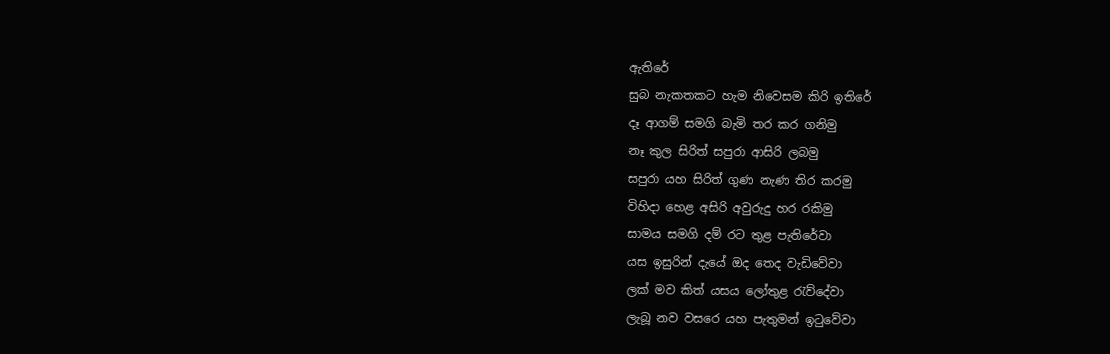ඇතිරේ
සුබ නැකතකට හැම නිවෙසම කිරි ඉතිරේ
දෑ ආගම් සමගි බැමි තර කර ගනිමු
නෑ කුල සිරිත් සපුරා ආසිරි ලබමු
සපුරා යහ සිරිත් ගුණ නැණ තිර කරමු
විහිදා හෙළ අසිරි අවුරුදු හර රකිමු
සාමය සමගි දම් රට තුළ පැතිරේවා
යස ඉසුරින් දැයේ ඔද තෙද වැඩිවේවා
ලක් මව කිත් යසය ලෝතුළ රැව්දේවා
ලැබූ නව වසරෙ යහ පැතුමන් ඉටුවේවා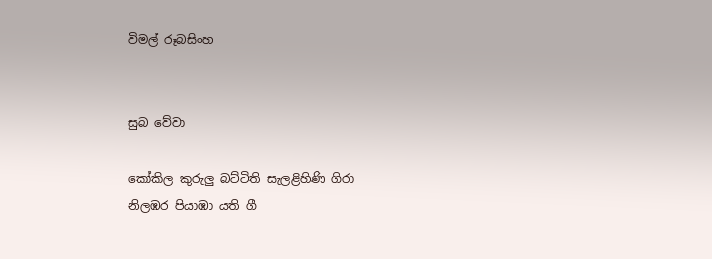විමල් රූබසිංහ


සුබ වේවා

කෝකිල කුරුලු බට්ටිති සැලළිහිණි ගිරා
නිලඹර පියාඹා යති ගී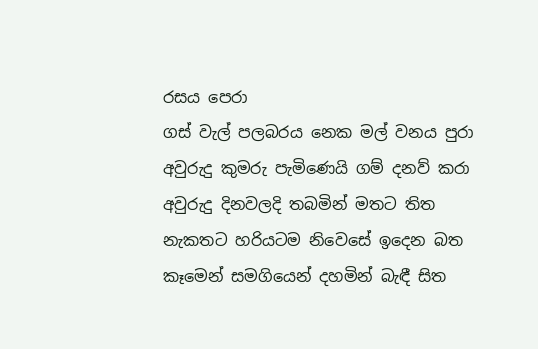රසය පෙරා
ගස් වැල් පලබරය නෙක මල් වනය පුරා
අවුරුදු කුමරු පැමිණෙයි ගම් දනව් කරා
අවුරුදු දිනවලදි තබමින් මතට තිත
නැකතට හරියටම නිවෙසේ ඉදෙන බත
කෑමෙන් සමගියෙන් දහමින් බැඳී සිත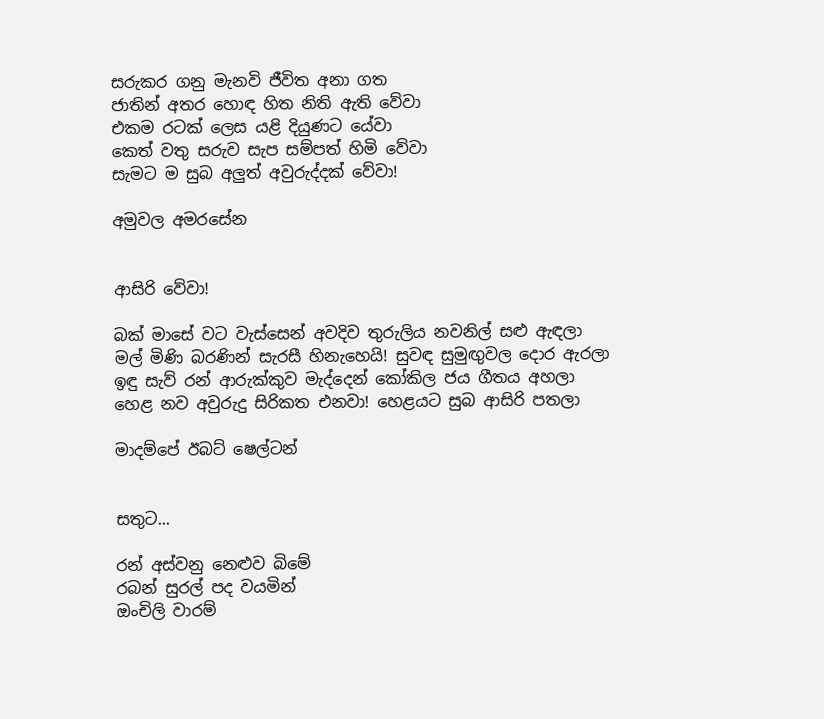සරුකර ගනු මැනවි ජීවිත අනා ගත
ජාතින් අතර හොඳ හිත නිති ඇති වේවා
එකම රටක් ලෙස යළි දියුණට යේවා
කෙත් වතු සරුව සැප සම්පත් හිමි වේවා
සැමට ම සුබ අලුත් අවුරුද්දක් වේවා!

අමුවල අමරසේන


ආසිරි වේවා!

බක් මාසේ වට වැස්සෙන් අවදිව තුරුලිය නවනිල් සළු ඇඳලා
මල් මිණි බරණින් සැරසී හිනැහෙයි! සුවඳ සුමුඟුවල දොර ඇරලා
ඉඳු සැව් රන් ආරුක්කුව මැද්දෙන් කෝකිල ජය ගීතය අහලා
හෙළ නව අවුරුදු සිරිකත එනවා! හෙළයට සුබ ආසිරි පතලා

මාදම්පේ ඊබට් ෂෙල්ටන්


සතුට...

රන් අස්වනු නෙළුව බිමේ
රබන් සුරල් පද වයමින්
ඔංචිලි වාරම්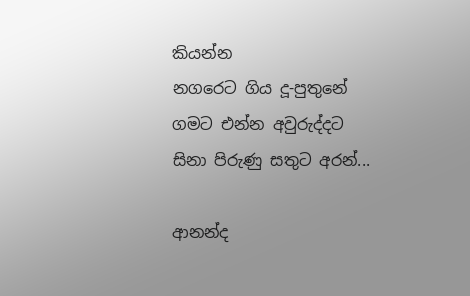කියන්න
නගරෙට ගිය දූ-පුතුනේ
ගමට එන්න අවුරුද්දට
සිනා පිරුණු සතුට අරන්...

ආනන්ද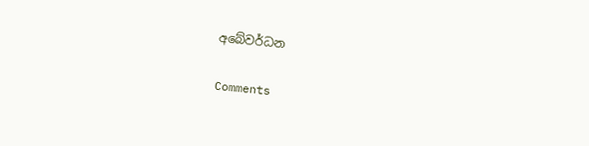අබේවර්ධන

Comments